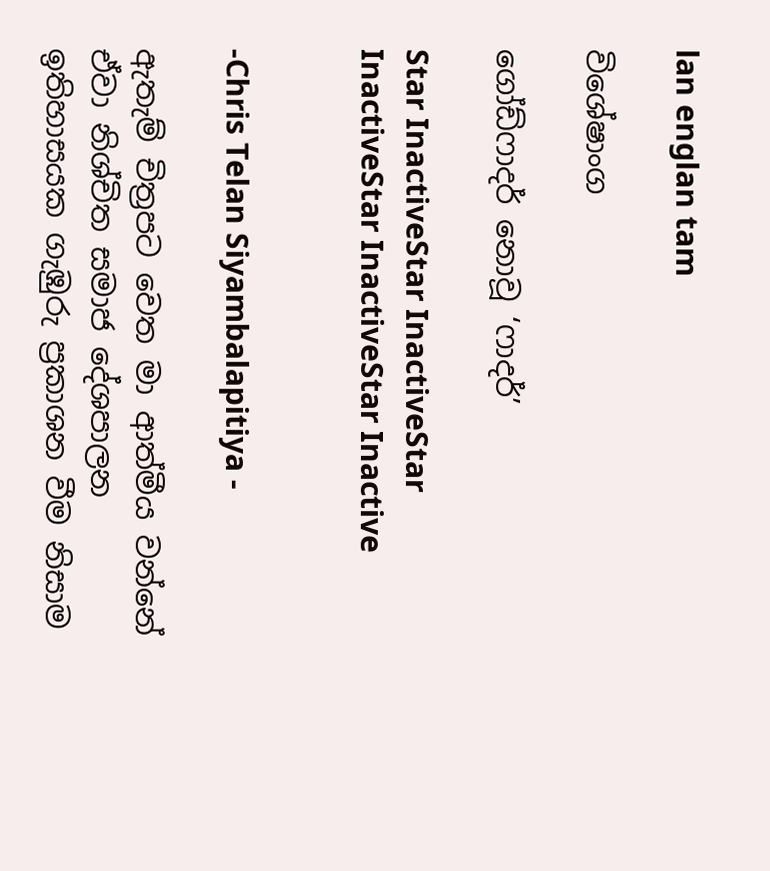lan englan tam

විශේෂාංග

ගෝඩ්ෆාදර් නොවූ ‘ෆාදර්’

Star InactiveStar InactiveStar InactiveStar InactiveStar Inactive


-Chris Telan Siyambalapitiya -

ඇතැම් චිත්‍රපට වෙත මා ආත්මීය වන්නේ ඒවා නිශ්චිත සමාජ දේශපාලන ඉතිහාසයක ගැඹුරු ප්‍රකාශන වීම නිසාම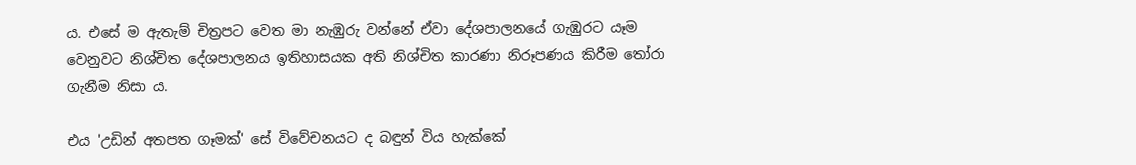ය. එසේ ම ඇතැම් චිත්‍රපට වෙත මා නැඹුරු වන්නේ ඒවා දේශපාලනයේ ගැඹුරට යෑම වෙනුවට නිශ්චිත දේශපාලනය ඉතිහාසයක අති නිශ්චිත කාරණා නිරූපණය කිරීම තෝරා ගැනීම නිසා ය.

එය 'උඩින් අතපත ගෑමක්' සේ විවේචනයට ද බඳුන් විය හැක්කේ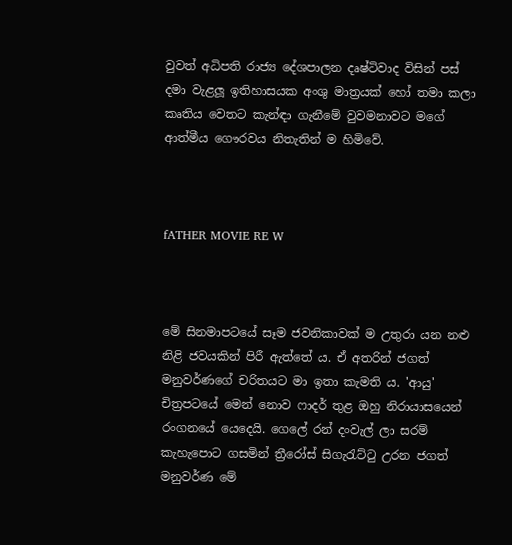වුවත් අධිපති රාජ්‍ය දේශපාලන දෘෂ්ටිවාද විසින් පස් දමා වැළලූ ඉතිහාසයක අංශු මාත්‍රයක් හෝ තමා කලා කෘතිය වෙතට කැන්ඳා ගැනීමේ වුවමනාවට මගේ ආත්මීය ගෞරවය නිතැතින් ම හිමිවේ.



fATHER MOVIE RE W



මේ සිනමාපටයේ සෑම ජවනිකාවක් ම උතුරා යන නළු නිළි ජවයකින් පිරී ඇත්තේ ය. ඒ අතරින් ජගත් මනුවර්ණගේ චරිතයට මා ඉතා කැමති ය. 'ආයු' චිත්‍රපටයේ මෙන් නොව ෆාදර් තුළ ඔහු නිරායාසයෙන් රංගනයේ යෙදෙයි. ගෙලේ රන් දංවැල් ලා සරම් කැහැපොට ගසමින් ත්‍රීරෝස් සිගැරැට්ටු උරන ජගත් මනුවර්ණ මේ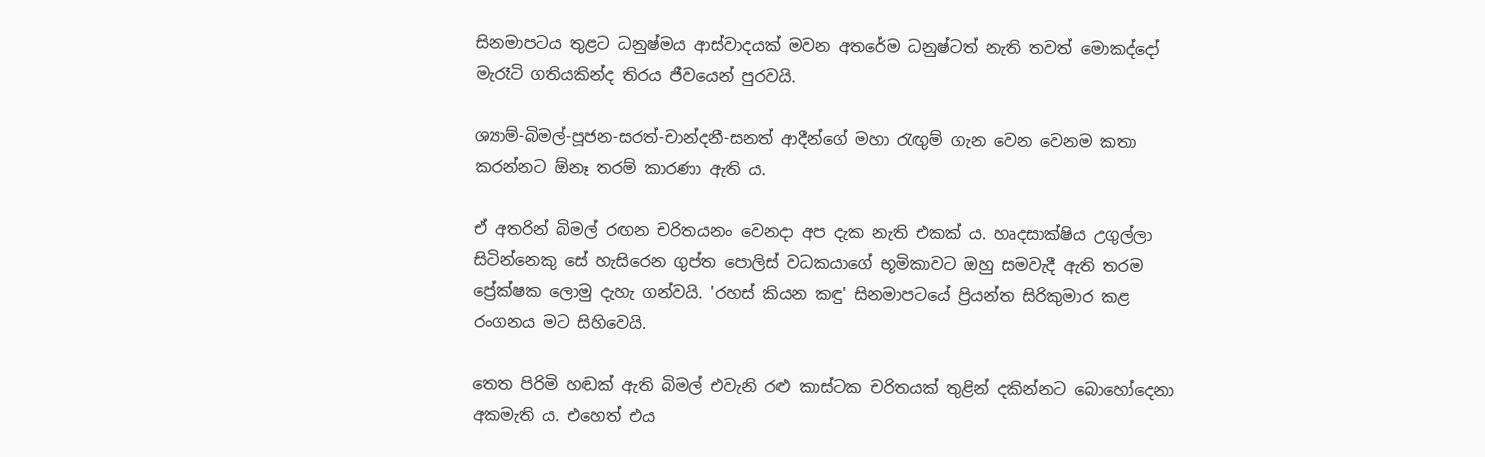සිනමාපටය තුළට ධනුෂ්මය ආස්වාදයක් මවන අතරේම ධනුෂ්ටත් නැති තවත් මොකද්දෝ මැරෑටි ගතියකින්ද තිරය ජීවයෙන් පුරවයි.

ශ්‍යාම්-බිමල්-පූජන-සරත්-චාන්දනී-සනත් ආදීන්ගේ මහා රැඟුම් ගැන වෙන වෙනම කතා කරන්නට ඕනෑ තරම් කාරණා ඇති ය.

ඒ අතරින් බිමල් රඟන චරිතයනං වෙනදා අප දැක නැති එකක් ය. හෘදසාක්ෂිය උගුල්ලා සිටින්නෙකු සේ හැසිරෙන ගුප්ත පොලිස් වධකයාගේ භූමිකාවට ඔහු සමවැදී ඇති තරම ප්‍රේක්ෂක ලොමු දැහැ ගන්වයි. 'රහස් කියන කඳු' සිනමාපටයේ ප්‍රියන්ත සිරිකුමාර කළ රංගනය මට සිහිවෙයි.

තෙත පිරිමි හඬක් ඇති බිමල් එවැනි රළු කාස්ටක චරිතයක් තුළින් දකින්නට බොහෝදෙනා අකමැති ය. එහෙත් එය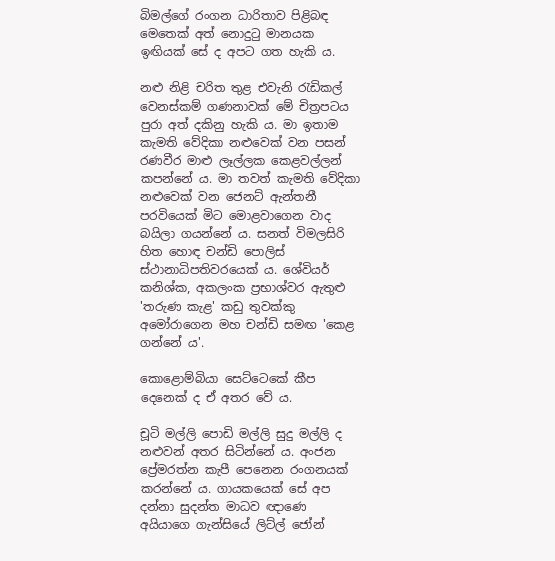බිමල්ගේ රංගන ධාරිතාව පිළිබඳ මෙතෙක් අත් නොදුටු මානයක ඉඟියක් සේ ද අපට ගත හැකි ය.

නළු නිළි චරිත තුළ එවැනි රැඩිකල් වෙනස්කම් ගණනාවක් මේ චිත්‍රපටය පුරා අත් දකිනු හැකි ය. මා ඉතාම කැමති වේදිකා නළුවෙක් වන පසන් රණවීර මාළු ලෑල්ලක කෙළවල්ලන් කපන්නේ ය. මා තවත් කැමති වේදිකා නළුවෙක් වන ජෙනට් ඇන්තනී පරවියෙක් මිට මොළවාගෙන වාද බයිලා ගයන්නේ ය. සනත් විමලසිරි හිත හොඳ චන්ඩි පොලිස් ස්ථානාධිපතිවරයෙක් ය. ශේවියර් කනිශ්ක, අකලංක ප්‍රභාශ්වර ඇතුළු 'තරුණ කැළ' කඩු තුවක්කු අමෝරාගෙන මහ චන්ඩි සමඟ 'කෙළ ගන්නේ ය'.

කොළොම්බියා සෙට්ටෙකේ කීප දෙනෙක් ද ඒ අතර වේ ය.

චූටි මල්ලි පොඩි මල්ලි සුදු මල්ලි ද නළුවන් අතර සිටින්නේ ය. අංජන ප්‍රේමරත්න කැපී පෙනෙන රංගනයක් කරන්නේ ය. ගායකයෙක් සේ අප දන්නා සුදන්ත මාධව ඥාණෙ අයියාගෙ ගැන්සියේ ලිට්ල් ජෝන්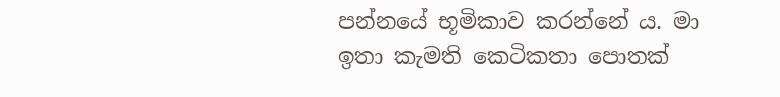පන්නයේ භූමිකාව කරන්නේ ය. මා ඉතා කැමති කෙටිකතා පොතක්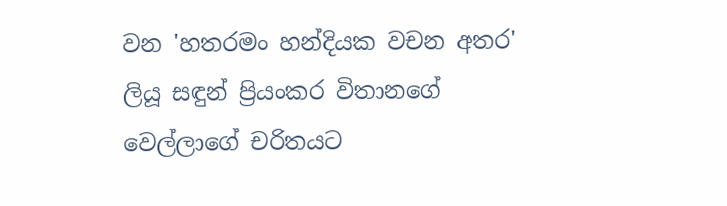වන 'හතරමං හන්දියක වචන අතර' ලියූ සඳුන් ප්‍රියංකර විතානගේ වෙල්ලාගේ චරිතයට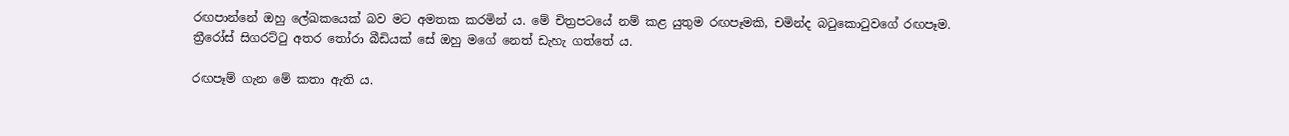රඟපාන්නේ ඔහු ලේඛකයෙක් බව මට අමතක කරමින් ය. මේ චිත්‍රපටයේ නම් කළ යුතුම රඟපෑමකි, චමින්ද බටුකොටුවගේ රඟපෑම. ත්‍රීරෝස් සිගරට්ටු අතර තෝරා බීඩියක් සේ ඔහු මගේ නෙත් ඩැහැ ගත්තේ ය.

රඟපෑම් ගැන මේ කතා ඇති ය.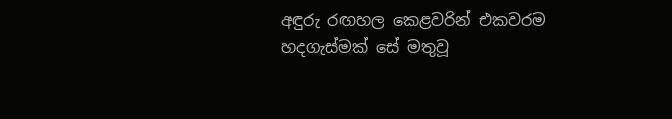අඳුරු රඟහල කෙළවරින් එකවරම හදගැස්මක් සේ මතුවූ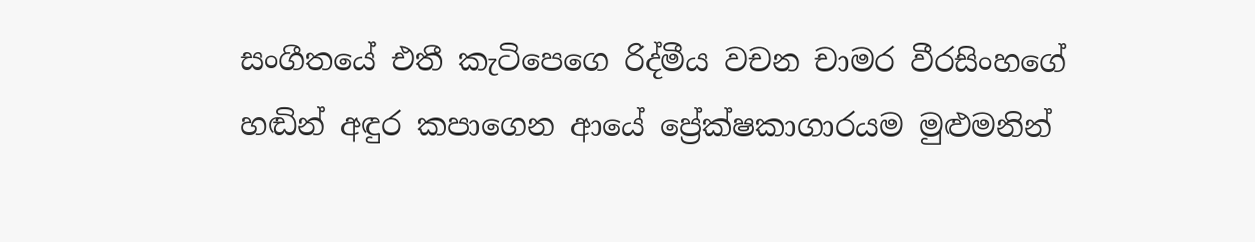සංගීතයේ එතී කැටිපෙගෙ රිද්මීය වචන චාමර වීරසිංහගේ හඬින් අඳුර කපාගෙන ආයේ ප්‍රේක්ෂකාගාරයම මුළුමනින්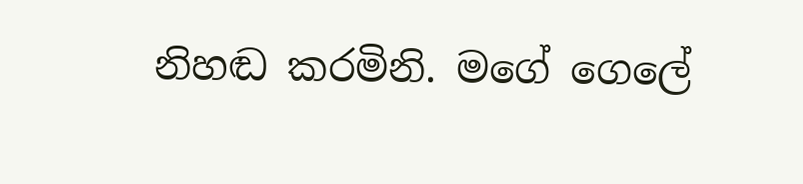නිහඬ කරමිනි. මගේ ගෙලේ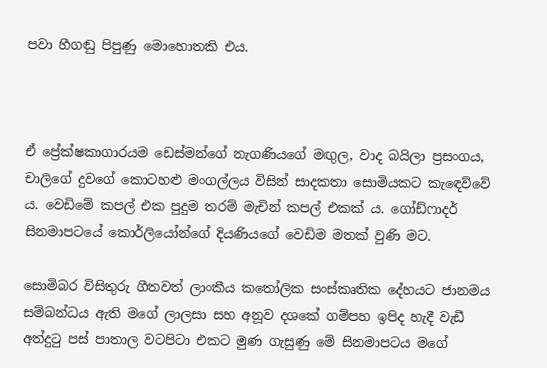පවා හීගඬු පිපුණු මොහොතකි එය.



ඒ ප්‍රේක්ෂකාගාරයම ඩෙස්මන්ගේ නැගණියගේ මඟුල, වාද බයිලා ප්‍රසංගය, චාලිගේ දුවගේ කොටහළු මංගල්ලය විසින් සාදකතා සොමියකට කැඳෙව්වේ ය. වෙඩිමේ කපල් එක පුදුම තරම් මැචින් කපල් එකක් ය. ගෝඩ්ෆාදර් සිනමාපටයේ කොර්ලියෝන්ගේ දියණියගේ වෙඩිම මතක් වුණි මට.

සොමිබර විසිතුරු ගීතවත් ලාංකීය කතෝලික සංස්කෘතික දේහයට ජානමය සම්බන්ධය ඇති මගේ ලාලසා සහ අනූව දශකේ ගම්පහ ඉපිද හැදී වැඩී අත්දුටු පස් පාතාල වටපිටා එකට මුණ ගැසුණු මේ සිනමාපටය මගේ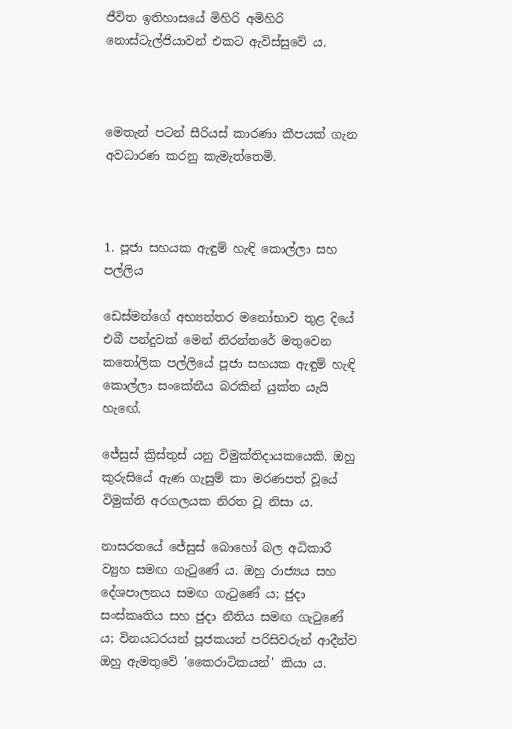ජීවිත ඉතිහාසයේ මිහිරි අමිහිරි නොස්ටැල්ජියාවන් එකට ඇවිස්සුවේ ය.



මෙතැන් පටන් සීරියස් කාරණා කීපයක් ගැන අවධාරණ කරනු කැමැත්තෙමි.



1. පූජා සහයක ඇඳුම් හැඳි කොල්ලා සහ පල්ලිය

ඩෙස්මන්ගේ අභ්‍යන්තර මනෝභාව තුළ දියේ එබී පන්දුවක් මෙන් නිරන්තරේ මතුවෙන කතෝලික පල්ලියේ පූජා සහයක ඇඳුම් හැඳි කොල්ලා සංකේතීය බරකින් යුක්ත යැයි හැඟේ.

ජේසුස් ක්‍රිස්තුස් යනු විමුක්තිදායකයෙකි. ඔහු කුරුසියේ ඇණ ගැසුම් කා මරණපත් වූයේ විමුක්ති අරගලයක නිරත වූ නිසා ය.

නාසරතයේ ජේසුස් බොහෝ බල අධිකාරී ව්‍යුහ සමඟ ගැටුණේ ය. ඔහු රාජ්‍යය සහ දේශපාලනය සමඟ ගැටුණේ ය; ජුදා සංස්කෘතිය සහ ජුදා නීතිය සමඟ ගැටුණේ ය; විනයධරයන් පූජකයන් පරිසිවරුන් ආදීන්ව ඔහු ඇමතුවේ 'කෛරාටිකයන්' කියා ය.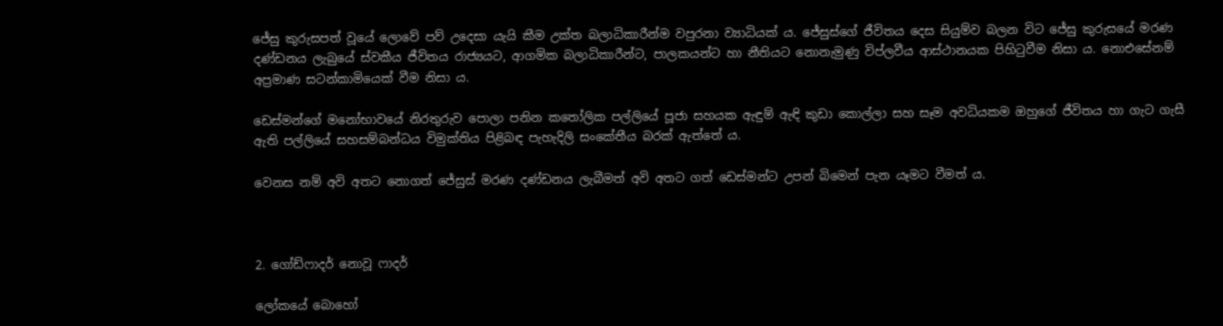ජේසු කුරුසපත් වූයේ ලොවේ පව් උදෙසා යැයි කීම උක්ත බලාධිකාරීන්ම වපුරනා ව්‍යාධියක් ය. ජේසුස්ගේ ජීවිතය දෙස සියුම්ව බලන විට ජේසු කුරුසයේ මරණ දණ්ඩනය ලැබුයේ ස්වකීය ජීවිතය රාජ්‍යයට, ආගමික බලාධිකාරීන්ට, පාලකයන්ට හා නීතියට නොනැමුණු විප්ලවීය ආස්ථානයක පිහිටුවීම නිසා ය. නොඑසේනම් අප්‍රමාණ සටන්කාමියෙක් වීම නිසා ය.

ඩෙස්මන්ගේ මනෝභාවයේ නිරතුරුව පොලා පනින කතෝලික පල්ලියේ පූජා සහයක ඇඳුම් ඇඳි කුඩා කොල්ලා සහ සෑම අවධියකම ඔහුගේ ජීවිතය හා ගැට ගැසී ඇති පල්ලියේ සහසම්බන්ධය විමුක්තිය පිළිබඳ පැහැදිලි සංකේතීය බරක් ඇත්තේ ය.

වෙනස නම් අවි අතට නොගත් ජේසුස් මරණ දණ්ඩනය ලැබීමත් අවි අතට ගත් ඩෙස්මන්ට උපන් බිමෙන් පැන යෑමට වීමත් ය.



2. ගෝඩ්ෆාදර් නොවූ ෆාදර්

ලෝකයේ බොහෝ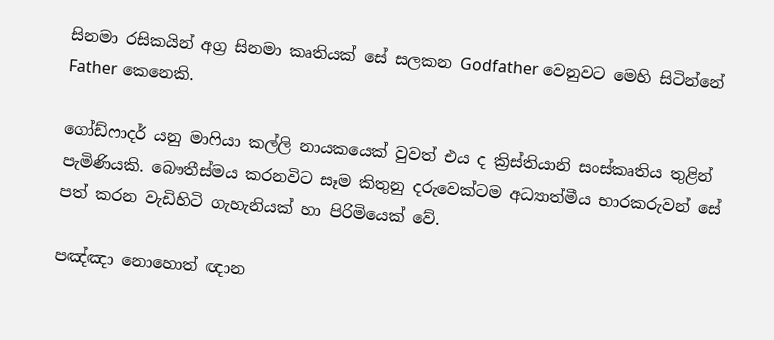සිනමා රසිකයින් අග්‍ර සිනමා කෘතියක් සේ සලකන Godfather වෙනුවට මෙහි සිටින්නේ Father කෙනෙකි.

ගෝඩ්ෆාදර් යනු මාෆියා කල්ලි නායකයෙක් වුවත් එය ද ක්‍රිස්තියානි සංස්කෘතිය තුළින් පැමිණියකි. බෞතීස්මය කරනවිට සෑම කිතුනු දරුවෙක්ටම අධ්‍යාත්මීය භාරකරුවන් සේ පත් කරන වැඩිහිටි ගැහැනියක් හා පිරිමියෙක් වේ.

පඤ්ඤා නොහොත් ඥාන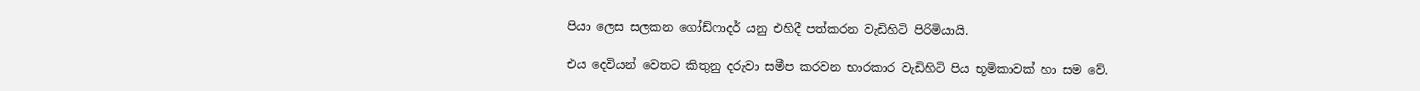පියා ලෙස සලකන ගෝඩ්ෆාදර් යනු එහිදී පත්කරන වැඩිහිටි පිරිමියායි.

එය දෙවියන් වෙතට කිතුනු දරුවා සමීප කරවන භාරකාර වැඩිහිටි පිය භූමිකාවක් හා සම වේ.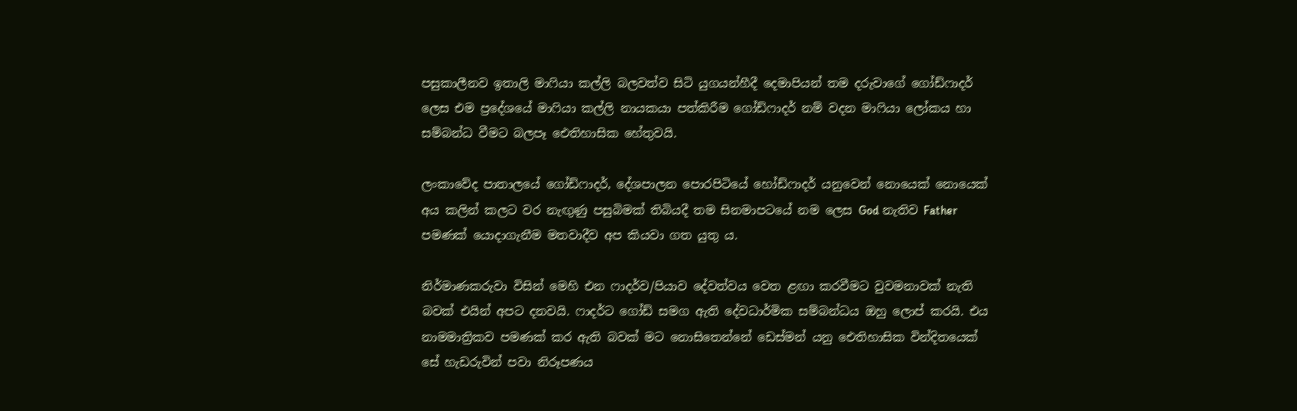පසුකාලීනව ඉතාලි මාෆියා කල්ලි බලවත්ව සිටි යුගයන්හීදී දෙමාපියන් තම දරුවාගේ ගෝඩ්ෆාදර් ලෙස එම ප්‍රදේශයේ මාෆියා කල්ලි නායකයා පත්කිරීම ගෝඩ්ෆාදර් නම් වදන මාෆියා ලෝකය හා සම්බන්ධ වීමට බලපෑ ඓතිහාසික හේතුවයි.

ලංකාවේද පාතාලයේ ගෝඩ්ෆාදර්, දේශපාලන පොරපිටියේ හෝඩ්ෆාදර් යනුවෙන් නොයෙක් නොයෙක් අය කලින් කලට වර නැඟුණු පසුබිමක් තිබියදී තම සිනමාපටයේ නම ලෙස God නැතිව Father පමණක් යොදාගැනීම මතවාදීව අප කියවා ගත යුතු ය.

නිර්මාණකරුවා විසින් මෙහි එන ෆාදර්ව/පියාව දේවත්වය වෙත ළඟා කරවීමට වුවමනාවක් නැති බවක් එයින් අපට දනවයි. ෆාදර්ට ගෝඩ් සමග ඇති දේවධාර්මික සම්බන්ධය ඔහු ලොප් කරයි. එය නාමමාත්‍රිකව පමණක් කර ඇති බවක් මට නොසිතෙන්නේ ඩෙස්මන් යනු ඓතිහාසික වින්දිතයෙක් සේ හැඩරුවින් පවා නිරූපණය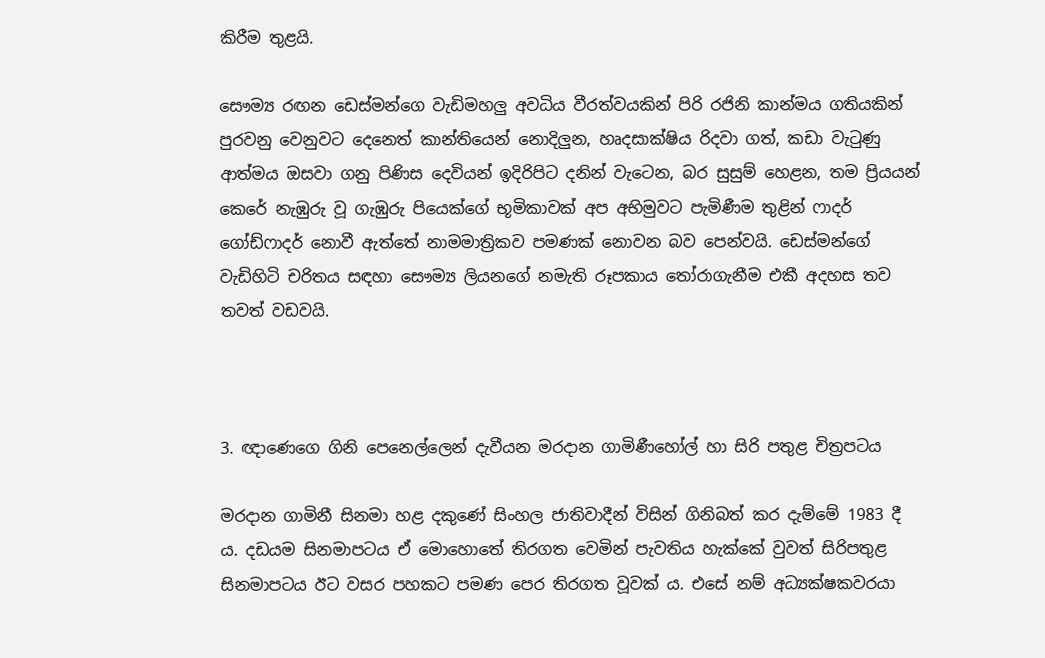කිරීම තුළයි.

සෞම්‍ය රඟන ඩෙස්මන්ගෙ වැඩිමහලු අවධිය වීරත්වයකින් පිරි රජිනි කාන්මය ගතියකින් පුරවනු වෙනුවට දෙනෙත් කාන්තියෙන් නොදිලුන, හෘදසාක්ෂිය රිදවා ගත්, කඩා වැටුණු ආත්මය ඔසවා ගනු පිණිස දෙවියන් ඉදිරිපිට දනින් වැටෙන, බර සුසුම් හෙළන, තම ප්‍රියයන් කෙරේ නැඹුරු වූ ගැඹුරු පියෙක්ගේ භූමිකාවක් අප අභිමුවට පැමිණීම තුළින් ෆාදර් ගෝඩ්ෆාදර් නොවී ඇත්තේ නාමමාත්‍රිකව පමණක් නොවන බව පෙන්වයි. ඩෙස්මන්ගේ වැඩිහිටි චරිතය සඳහා සෞම්‍ය ලියනගේ නමැති රූපකාය තෝරාගැනීම එකී අදහස තව තවත් වඩවයි.



3. ඥාණෙගෙ ගිනි පෙනෙල්ලෙන් දැවීයන මරදාන ගාමිණීහෝල් හා සිරි පතුළ චිත්‍රපටය

මරදාන ගාමිනී සිනමා හළ දකුණේ සිංහල ජාතිවාදීන් විසින් ගිනිබත් කර දැම්මේ 1983 දී ය. දඩයම සිනමාපටය ඒ මොහොතේ තිරගත වෙමින් පැවතිය හැක්කේ වුවත් සිරිපතුළ සිනමාපටය ඊට වසර පහකට පමණ පෙර තිරගත වූවක් ය. එසේ නම් අධ්‍යක්ෂකවරයා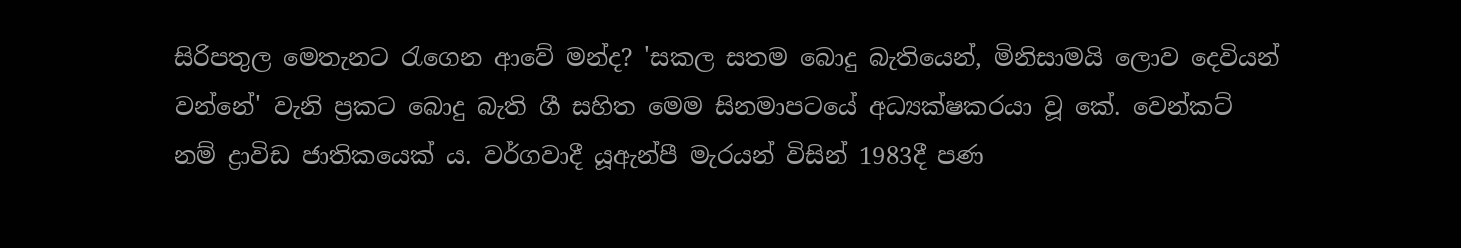සිරිපතුල මෙතැනට රැගෙන ආවේ මන්ද? 'සකල සතම බොදු බැතියෙන්, මිනිසාමයි ලොව දෙවියන් වන්නේ' වැනි ප්‍රකට බොදු බැති ගී සහිත මෙම සිනමාපටයේ අධ්‍යක්ෂකරයා වූ කේ. වෙන්කට් නම් ද්‍රාවිඩ ජාතිකයෙක් ය. වර්ගවාදී යූඇන්පී මැරයන් විසින් 1983දී පණ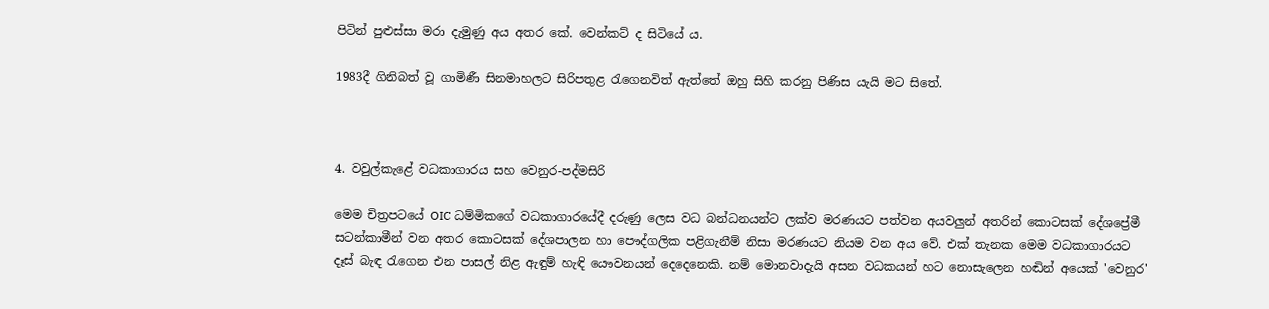පිටින් පුළුස්සා මරා දැමුණු අය අතර කේ. වෙන්කට් ද සිටියේ ය.

1983දී ගිනිබත් වූ ගාමිණී සිනමාහලට සිරිපතුළ රැගෙනවිත් ඇත්තේ ඔහු සිහි කරනු පිණිස යැයි මට සිතේ.



4. වවුල්කැළේ වධකාගාරය සහ වෙනුර-පද්මසිරි

මෙම චිත්‍රපටයේ OIC ධම්මිකගේ වධකාගාරයේදී දරුණු ලෙස වධ බන්ධනයන්ට ලක්ව මරණයට පත්වන අයවලුන් අතරින් කොටසක් දේශප්‍රේමී සටන්කාමීන් වන අතර කොටසක් දේශපාලන හා පෞද්ගලික පළිගැනීම් නිසා මරණයට නියම වන අය වේ. එක් තැනක මෙම වධකාගාරයට දෑස් බැඳ රැගෙන එන පාසල් නිළ ඇඳුම් හැඳි යෞවනයන් දෙදෙනෙකි. නම් මොනවාදැයි අසන වධකයන් හට නොසැලෙන හඬින් අයෙක් 'වෙනුර'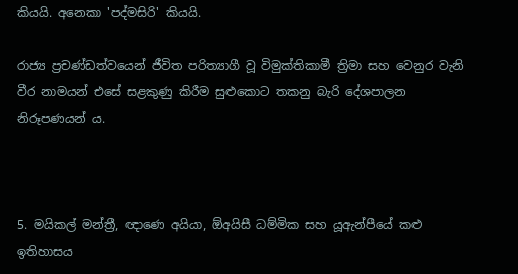කියයි. අනෙකා 'පද්මසිරි' කියයි.

රාජ්‍ය ප්‍රචණ්ඩත්වයෙන් ජීවිත පරිත්‍යාගී වූ විමුක්තිකාමී ත්‍රිමා සහ වෙනුර වැනි වීර නාමයන් එසේ සළකුණු කිරීම සුළුකොට තකනු බැරි දේශපාලන නිරූපණයන් ය.



5. මයිකල් මන්ත්‍රී, ඥාණෙ අයියා, ඕඅයිසී ධම්මික සහ යූඇන්පීයේ කළු ඉතිහාසය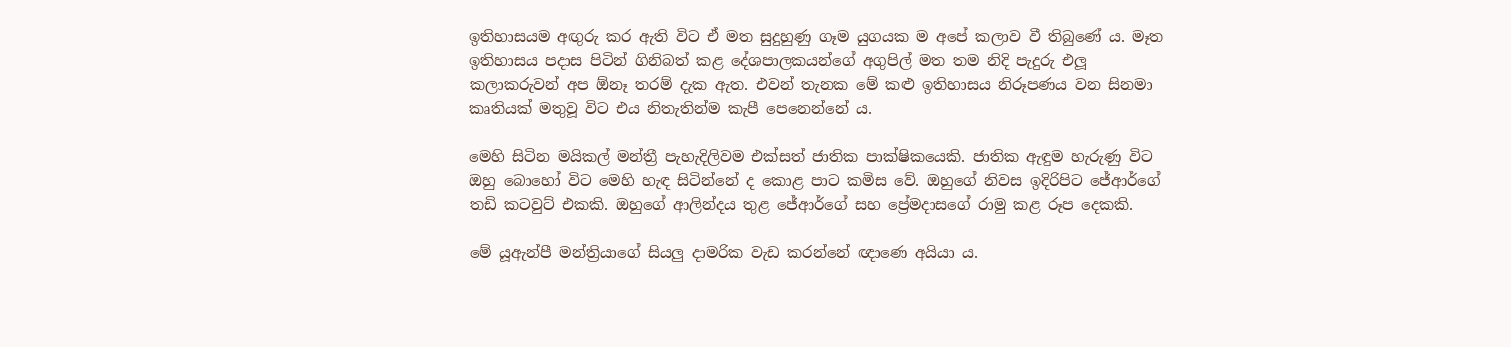ඉතිහාසයම අඟුරු කර ඇති විට ඒ මත සුදුහුණු ගෑම යුගයක ම අපේ කලාව වී තිබුණේ ය. මෑත ඉතිහාසය පදාස පිටින් ගිනිබත් කළ දේශපාලකයන්ගේ අගුපිල් මත තම නිදි පැදුරු එලූ කලාකරුවන් අප ඕනෑ තරම් දැක ඇත. එවන් තැනක මේ කළු ඉතිහාසය නිරූපණය වන සිනමා කෘතියක් මතුවූ විට එය නිතැතින්ම කැපී පෙනෙන්නේ ය.

මෙහි සිටින මයිකල් මන්ත්‍රී පැහැදිලිවම එක්සත් ජාතික පාක්ෂිකයෙකි. ජාතික ඇඳුම හැරුණු විට ඔහු බොහෝ විට මෙහි හැඳ සිටින්නේ ද කොළ පාට කමිස වේ. ඔහුගේ නිවස ඉදිරිපිට ජේආර්ගේ තඩි කටවුට් එකකි. ඔහුගේ ආලින්දය තුළ ජේආර්ගේ සහ ප්‍රේමදාසගේ රාමු කළ රූප දෙකකි.

මේ යූඇන්පී මන්ත්‍රියාගේ සියලු දාමරික වැඩ කරන්නේ ඥාණෙ අයියා ය.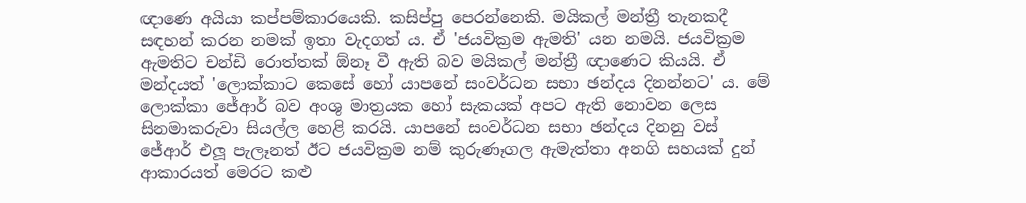ඥාණෙ අයියා කප්පම්කාරයෙකි. කසිප්පු පෙරන්නෙකි. මයිකල් මන්ත්‍රී තැනකදී සඳහන් කරන නමක් ඉතා වැදගත් ය. ඒ 'ජයවික්‍රම ඇමති' යන නමයි. ජයවික්‍රම ඇමතිට චන්ඩි රොත්තක් ඕනෑ වී ඇති බව මයිකල් මන්ත්‍රී ඥාණෙට කියයි. ඒ මන්දයත් 'ලොක්කාට කෙසේ හෝ යාපනේ සංවර්ධන සභා ඡන්දය දිනන්නට' ය. මේ ලොක්කා ජේආර් බව අංශු මාත්‍රයක හෝ සැකයක් අපට ඇති නොවන ලෙස සිනමාකරුවා සියල්ල හෙළි කරයි. යාපනේ සංවර්ධන සභා ඡන්දය දිනනු වස් ජේආර් එලූ පැලෑනත් ඊට ජයවික්‍රම නම් කුරුණෑගල ඇමැත්තා අනගි සහයක් දුන් ආකාරයත් මෙරට කළු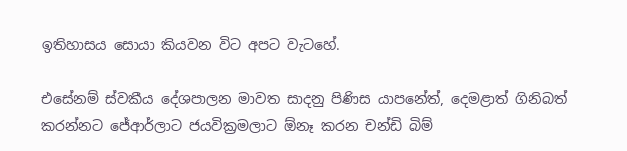ඉතිහාසය සොයා කියවන විට අපට වැටහේ.

එසේනම් ස්වකීය දේශපාලන මාවත සාදනු පිණිස යාපනේත්, දෙමළාත් ගිනිබත් කරන්නට ජේආර්ලාට ජයවික්‍රමලාට ඕනෑ කරන චන්ඩි බිම්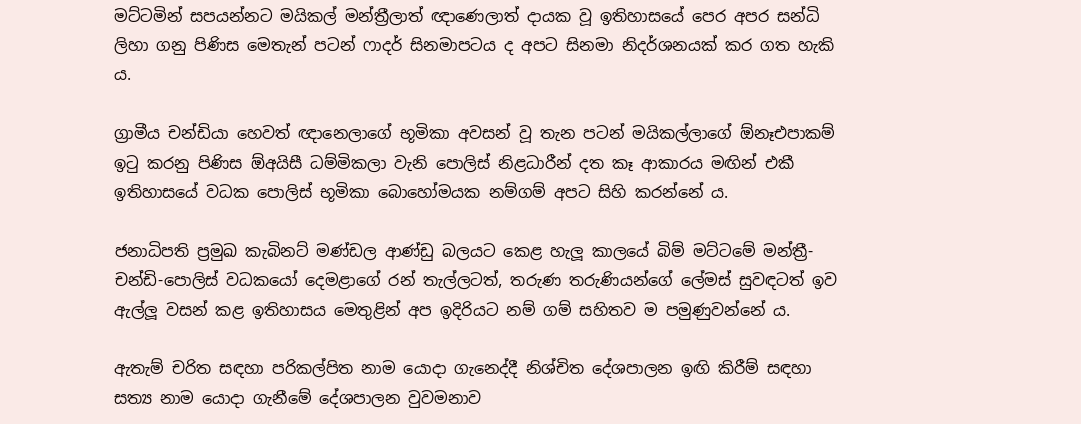මට්ටමින් සපයන්නට මයිකල් මන්ත්‍රීලාත් ඥාණෙලාත් දායක වූ ඉතිහාසයේ පෙර අපර සන්ධි ලිහා ගනු පිණිස මෙතැන් පටන් ෆාදර් සිනමාපටය ද අපට සිනමා නිදර්ශනයක් කර ගත හැකි ය.

ග්‍රාමීය චන්ඩියා හෙවත් ඥානෙලාගේ භූමිකා අවසන් වූ තැන පටන් මයිකල්ලාගේ ඕනෑඑපාකම් ඉටු කරනු පිණිස ඕඅයිසී ධම්මිකලා වැනි පොලිස් නිළධාරීන් දත කෑ ආකාරය මඟින් එකී ඉතිහාසයේ වධක පොලිස් භූමිකා බොහෝමයක නම්ගම් අපට සිහි කරන්නේ ය.

ජනාධිපති ප්‍රමුඛ කැබිනට් මණ්ඩල ආණ්ඩු බලයට කෙළ හැලූ කාලයේ බිම් මට්ටමේ මන්ත්‍රී-චන්ඩි-පොලිස් වධකයෝ දෙමළාගේ රන් තැල්ලටත්, තරුණ තරුණියන්ගේ ලේමස් සුවඳටත් ඉව ඇල්ලූ වසන් කළ ඉතිහාසය මෙතුළින් අප ඉදිරියට නම් ගම් සහිතව ම පමුණුවන්නේ ය.

ඇතැම් චරිත සඳහා පරිකල්පිත නාම යොදා ගැනෙද්දී නිශ්චිත දේශපාලන ඉඟි කිරීම් සඳහා සත්‍ය නාම යොදා ගැනීමේ දේශපාලන වුවමනාව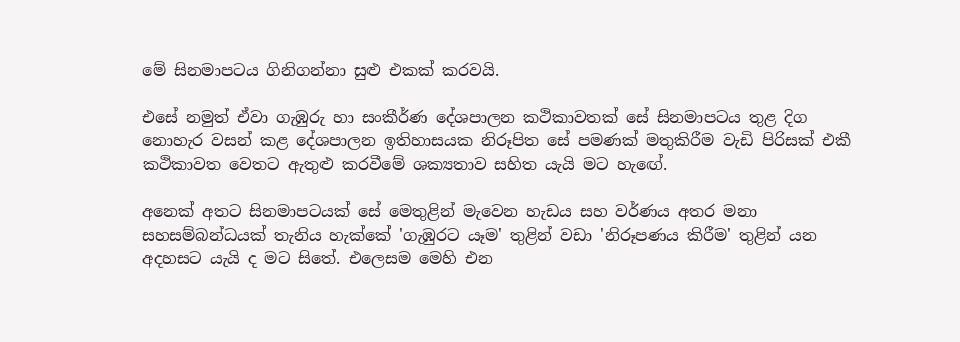මේ සිනමාපටය ගිනිගන්නා සුළු එකක් කරවයි.

එසේ නමුත් ඒවා ගැඹුරු හා සංකීර්ණ දේශපාලන කථිකාවතක් සේ සිනමාපටය තුළ දිග නොහැර වසන් කළ දේශපාලන ඉතිහාසයක නිරූපිත සේ පමණක් මතුකිරීම වැඩි පිරිසක් එකී කථිකාවත වෙතට ඇතුළු කරවීමේ ශක්‍යතාව සහිත යැයි මට හැඟේ.

අනෙක් අතට සිනමාපටයක් සේ මෙතුළින් මැවෙන හැඩය සහ වර්ණය අතර මනා සහසම්බන්ධයක් තැනිය හැක්කේ 'ගැඹුරට යෑම' තුළින් වඩා 'නිරූපණය කිරීම' තුළින් යන අදහසට යැයි ද මට සිතේ. එලෙසම මෙහි එන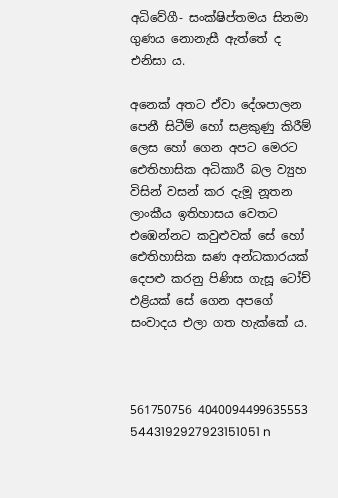අධිවේගී- සංක්ෂිප්තමය සිනමා ගුණය නොනැසී ඇත්තේ ද එනිසා ය.

අනෙක් අතට ඒවා දේශපාලන පෙනී සිටීම් හෝ සළකුණු කිරීම් ලෙස හෝ ගෙන අපට මෙරට ඓතිහාසික අධිකාරී බල ව්‍යුහ විසින් වසන් කර දැමූ නූතන ලාංකීය ඉතිහාසය වෙතට එඹෙන්නට කවුළුවක් සේ හෝ ඓතිහාසික ඝණ අන්ධකාරයක් දෙපළු කරනු පිණිස ගැසූ ටෝච් එළියක් සේ ගෙන අපගේ සංවාදය එලා ගත හැක්කේ ය.



561750756 4040094499635553 5443192927923151051 n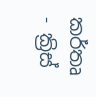කර්තෘ - ක්‍රිස්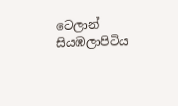ටෙලාන් සියඹලාපිටිය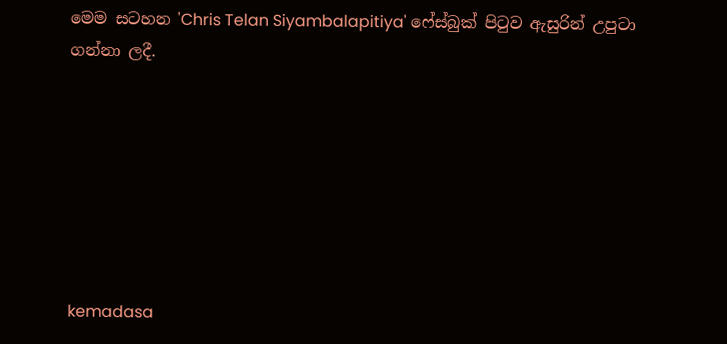මෙම සටහන 'Chris Telan Siyambalapitiya' ෆේස්බුක් පිටුව ඇසුරින් උපුටා ගන්නා ලදී.







kemadasa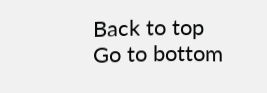Back to top
Go to bottom